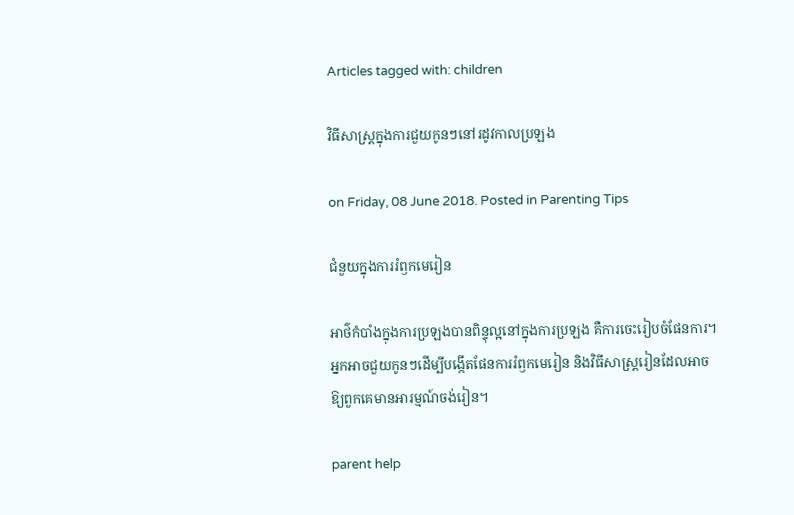Articles tagged with: children

វិធីសាស្ត្រក្នុងការជួយកូនៗនៅរដូវកាលប្រឡង

on Friday, 08 June 2018. Posted in Parenting Tips

ជំនួយក្នុងការរំឭកមេរៀន

អាថ៌កំបាំងក្នុងការប្រឡងបានពិន្ទុល្អនៅក្នុងការប្រឡង គឺការចេះរៀបចំផែនការ។ អ្នកអាចជួយកូនៗដើម្បីបង្កើតផែនការរំឭកមេរៀន និងវិធីសាស្ត្ររៀនដែលអាចឱ្យពួកគេមានអារម្មណ៍ចង់រៀន។

parent help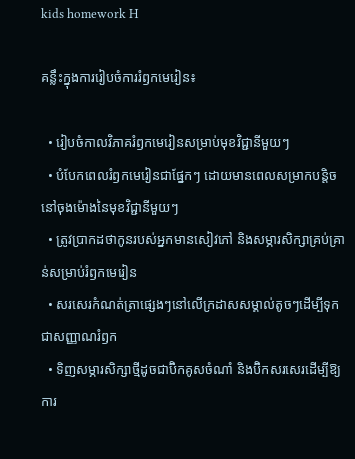kids homework H

គន្លឹះក្នុងការរៀបចំការរំឭកមេរៀន៖

  • រៀបចំកាលវិភាគរំឭកមេរៀនសម្រាប់មុខវិជ្ជានីមួយៗ
  • បំបែកពេលរំឭកមេរៀនជាផ្នែកៗ ដោយមានពេលសម្រាកបន្តិចនៅចុងម៉ោងនៃមុខវិជ្ជានីមួយៗ
  • ត្រូវប្រាកដថាកូនរបស់អ្នកមានសៀវភៅ និងសម្ភារសិក្សាគ្រប់គ្រាន់សម្រាប់រំឭកមេរៀន
  • សរសេរកំណត់ត្រាផ្សេងៗនៅលើក្រដាសសម្គាល់តូចៗដើម្បីទុកជាសញ្ញាណរំឭក
  • ទិញសម្ភារសិក្សាថ្មីដូចជាប៊ិកគូសចំណាំ និងប៊ិកសរសេរដើម្បីឱ្យការ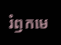រំឭកមេ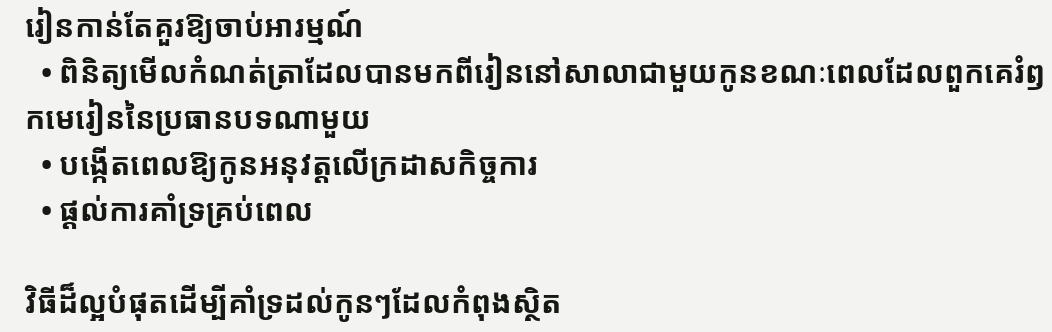រៀនកាន់តែគួរឱ្យចាប់អារម្មណ៍
  • ពិនិត្យមើលកំណត់ត្រាដែលបានមកពីរៀននៅសាលាជាមួយកូនខណៈពេលដែលពួកគេរំឭកមេរៀននៃប្រធានបទណាមួយ
  • បង្កើតពេលឱ្យកូនអនុវត្តលើក្រដាសកិច្ចការ
  • ផ្ដល់ការគាំទ្រគ្រប់ពេល

វិធីដ៏ល្អបំផុតដើម្បីគាំទ្រដល់កូនៗដែលកំពុងស្ថិត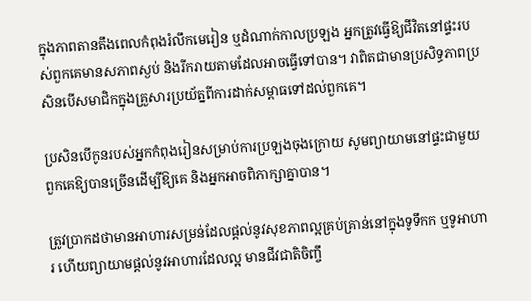ក្នុងភាពតានតឹងពេលកំពុងរំលឹកមេរៀន ឬដំណាក់កាលប្រឡង អ្នកត្រូវធ្វើឱ្យជីវិតនៅផ្ទះរបស់ពួកគេមានសភាពស្ងប់ និងរីករាយតាមដែលអាចធ្វើទៅបាន។ វាពិតជាមានប្រសិទ្ធភាពប្រសិនបើសមាជិកក្នុងគ្រួសារប្រយ័ត្នពីការដាក់សម្ពាធទៅដល់ពួកគេ។

ប្រសិនបើកូនរបស់អ្នកកំពុងរៀនសម្រាប់ការប្រឡងចុងក្រោយ សូមព្យាយាមនៅផ្ទះជាមួយពួកគេឱ្យបានច្រើនដើម្បីឱ្យគេ និងអ្នកអាចពិភាក្សាគ្នាបាន។

ត្រូវប្រាកដថាមានអាហារសម្រន់ដែលផ្ដល់នូវសុខភាពល្អគ្រប់គ្រាន់នៅក្នុងទូទឹកក ឬទូអាហារ ហើយព្យាយាមផ្ដល់នូវអាហារដែលល្អ មានជីវជាតិចិញ្ចឹ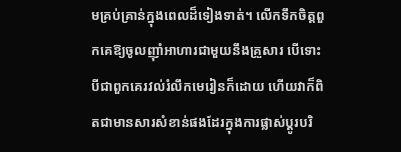មគ្រប់គ្រាន់ក្នុងពេលដ៏ទៀងទាត់។ លើកទឹកចិត្តពួកគេឱ្យចូលញ៉ាំអាហារជាមួយនឹងគ្រួសារ បើទោះបីជាពួកគេរវល់រំលឹកមេរៀនក៏ដោយ ហើយវាក៏ពិតជាមានសារសំខាន់ផងដែរក្នុងការផ្លាស់ប្ដូរបរិ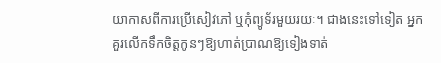យាកាសពីការប្រើសៀវភៅ ឬកុំព្យូទ័រមួយរយៈ។ ជាងនេះទៅទៀត អ្នកគួរលើកទឹកចិត្តកូនៗឱ្យហាត់ប្រាណឱ្យទៀងទាត់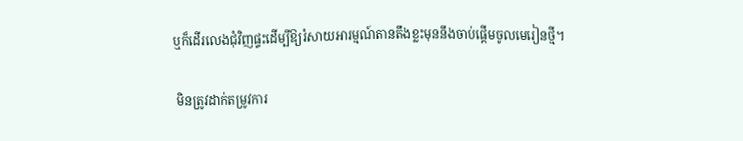ឬក៏ដើរលេងជុំវិញផ្ទះដើម្បីឱ្យរំសាយអារម្មណ៍តានតឹងខ្លះមុននឹងចាប់ផ្ដើមចូលមេរៀនថ្មី។

 មិនត្រូវដាក់តម្រូវការ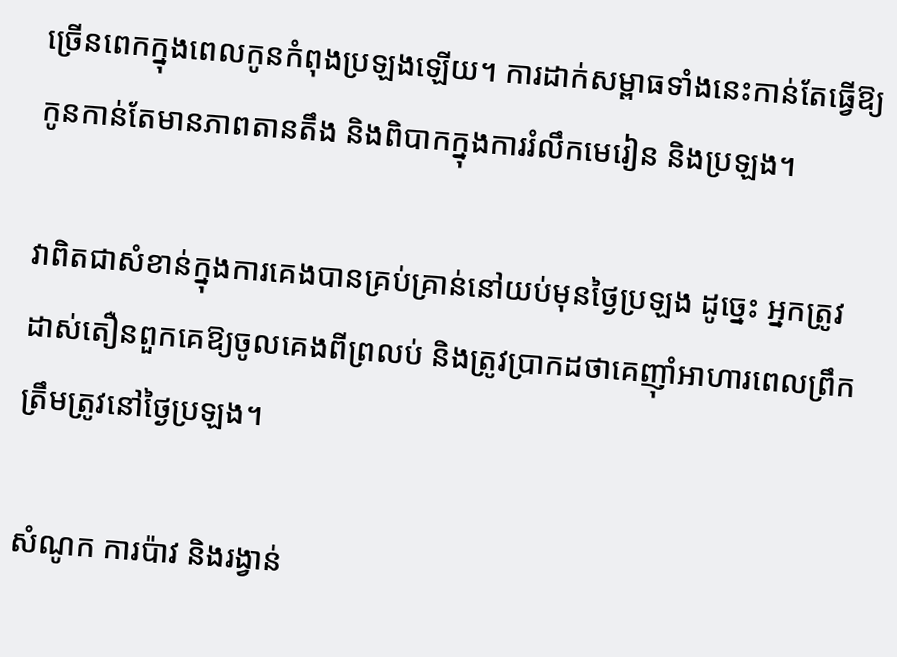ច្រើនពេកក្នុងពេលកូនកំពុងប្រឡងឡើយ។ ការដាក់សម្ពាធទាំងនេះកាន់តែធ្វើឱ្យកូនកាន់តែមានភាពតានតឹង និងពិបាកក្នុងការរំលឹកមេរៀន និងប្រឡង។

វាពិតជាសំខាន់ក្នុងការគេងបានគ្រប់គ្រាន់នៅយប់មុនថ្ងៃប្រឡង ដូច្នេះ អ្នកត្រូវដាស់តឿនពួកគេឱ្យចូលគេងពីព្រលប់ និងត្រូវប្រាកដថាគេញ៉ាំអាហារពេលព្រឹកត្រឹមត្រូវនៅថ្ងៃប្រឡង។

សំណូក ការប៉ាវ និងរង្វាន់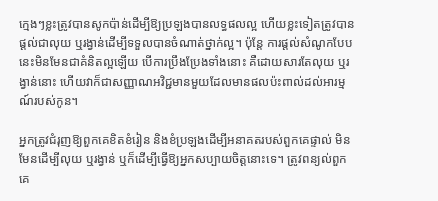ក្មេងៗខ្លះត្រូវបានសូកប៉ាន់ដើម្បីឱ្យប្រឡងបានលទ្ធផលល្អ ហើយខ្លះទៀតត្រូវបានផ្ដល់ជាលុយ ឬរង្វាន់ដើម្បីទទួលបានចំណាត់ថ្នាក់ល្អ។ ប៉ុន្តែ ការផ្ដល់សំណូកបែបនេះមិនមែនជាគំនិតល្អឡើយ បើការប្រឹងប្រែងទាំងនោះ គឺដោយសារតែលុយ ឬរង្វាន់នោះ ហើយវាក៏ជាសញ្ញាណអវិជ្ជមានមួយដែលមានផលប៉ះពាល់ដល់អារម្មណ៍របស់កូន។

អ្នកត្រូវជំរុញឱ្យពួកគេខិតខំរៀន និងខំប្រឡងដើម្បីអនាគតរបស់ពួកគេផ្ទាល់ មិនមែនដើម្បីលុយ ឬរង្វាន់ ឬក៏ដើម្បីធ្វើឱ្យអ្នកសប្បាយចិត្តនោះទេ។ ត្រូវពន្យល់ពួកគេ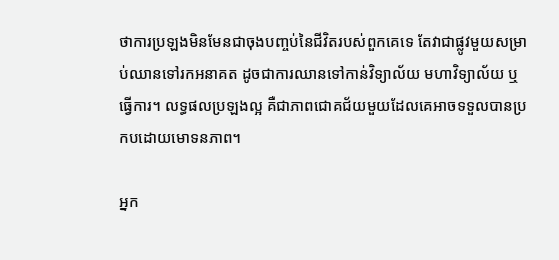ថាការប្រឡងមិនមែនជាចុងបញ្ចប់នៃជីវិតរបស់ពួកគេទេ តែវាជាផ្លូវមួយសម្រាប់ឈានទៅរកអនាគត ដូចជាការឈានទៅកាន់វិទ្យាល័យ មហាវិទ្យាល័យ ឬធ្វើការ។ លទ្ធផលប្រឡងល្អ គឺជាភាពជោគជ័យមួយដែលគេអាចទទួលបានប្រកបដោយមោទនភាព។

អ្នក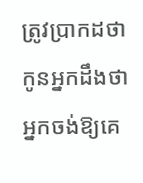ត្រូវប្រាកដថាកូនអ្នកដឹងថាអ្នកចង់ឱ្យគេ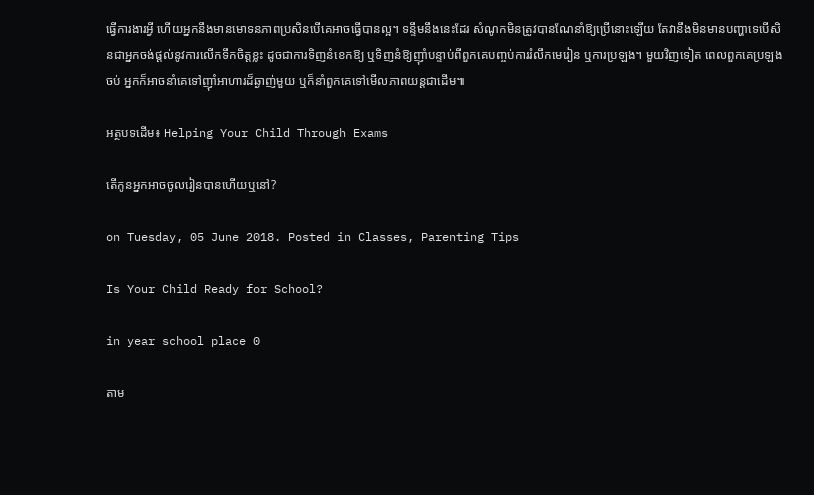ធ្វើការងារអ្វី ហើយអ្នកនឹងមានមោទនភាពប្រសិនបើគេអាចធ្វើបានល្អ។ ទន្ទឹមនឹងនេះដែរ សំណូកមិនត្រូវបានណែនាំឱ្យប្រើនោះឡើយ តែវានឹងមិនមានបញ្ហាទេបើសិនជាអ្នកចង់ផ្ដល់នូវការលើកទឹកចិត្តខ្លះ ដូចជាការទិញនំខេកឱ្យ ឬទិញនំឱ្យញ៉ាំបន្ទាប់ពីពួកគេបញ្ចប់ការរំលឹកមេរៀន ឬការប្រឡង។ មួយវិញទៀត ពេលពួកគេប្រឡងចប់ អ្នកក៏អាចនាំគេទៅញ៉ាំអាហារដ៏ឆ្ងាញ់មួយ ឬក៏នាំពួកគេទៅមើលភាពយន្តជាដើម៕

អត្ថបទដើម៖ Helping Your Child Through Exams

តើកូនអ្នកអាចចូលរៀនបានហើយឬនៅ?

on Tuesday, 05 June 2018. Posted in Classes, Parenting Tips

Is Your Child Ready for School?

in year school place 0

តាម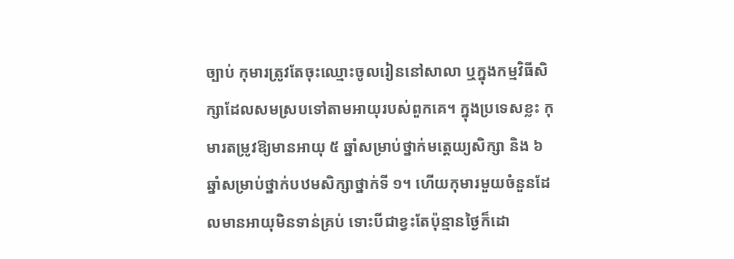ច្បាប់ កុមារត្រូវតែចុះឈ្មោះចូលរៀននៅសាលា ឬក្នុងកម្មវិធីសិក្សាដែលសមស្របទៅតាមអាយុរបស់ពួកគេ។ ក្នុងប្រទេសខ្លះ កុមារតម្រូវឱ្យមានអាយុ ៥ ឆ្នាំសម្រាប់ថ្នាក់មត្តេយ្យសិក្សា និង ៦ ឆ្នាំសម្រាប់ថ្នាក់បឋមសិក្សាថ្នាក់ទី ១។ ហើយកុមារមួយចំនួនដែលមានអាយុមិនទាន់គ្រប់ ទោះបីជាខ្វះតែប៉ុន្មានថ្ងៃក៏ដោ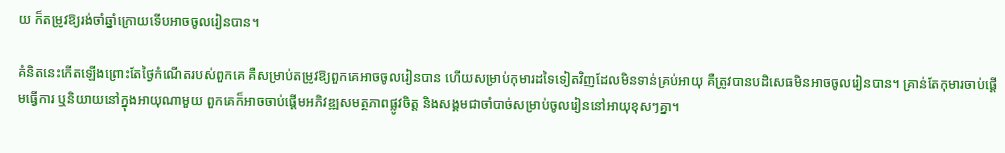យ ក៏តម្រូវឱ្យរង់ចាំឆ្នាំក្រោយទើបអាចចូលរៀនបាន។

គំនិតនេះកើតឡើងព្រោះតែថ្ងៃកំណើតរបស់ពួកគេ គឺសម្រាប់តម្រូវឱ្យពួកគេអាចចូលរៀនបាន ហើយសម្រាប់កុមារដទៃទៀតវិញដែលមិនទាន់គ្រប់អាយុ គឺត្រូវបានបដិសេធមិនអាចចូលរៀនបាន។ គ្រាន់តែកុមារចាប់ផ្ដើមធ្វើការ ឬនិយាយនៅក្នុងអាយុណាមួយ ពួកគេក៏អាចចាប់ផ្ដើមអភិវឌ្ឍសមត្ថភាពផ្លូវចិត្ត និងសង្គមជាចាំបាច់សម្រាប់ចូលរៀននៅអាយុខុសៗគ្នា។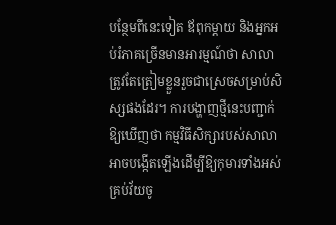បន្ថែមពីនេះទៀត ឪពុកម្ដាយ និងអ្នកអប់រំភាគច្រើនមានអារម្មណ៍ថា សាលាត្រូវតែត្រៀមខ្លួនរួចជាស្រេចសម្រាប់សិស្សផងដែរ។ ការបង្ហាញថ្មីនេះបញ្ជាក់ឱ្យឃើញថា កម្មវិធីសិក្សារបស់សាលាអាចបង្កើតឡើងដើម្បីឱ្យកុមារទាំងអស់គ្រប់វ័យចូ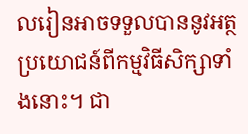លរៀនអាចទទួលបាននូវអត្ថប្រយោជន៍ពីកម្មវិធីសិក្សាទាំងនោះ។ ជា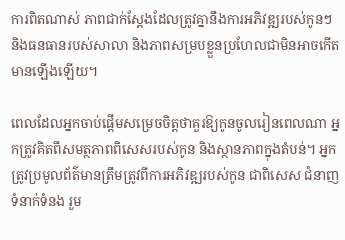ការពិតណាស់ ភាពជាក់ស្ដែងដែលត្រូវគ្នានឹងការអភិវឌ្ឍរបស់កូនៗ និងធនធានរបស់សាលា និងភាពសម្របខ្លួនប្រហែលជាមិនអាចកើតមានឡើងឡើយ។

ពេលដែលអ្នកចាប់ផ្ដើមសម្រេចចិត្តថាគួរឱ្យកូនចូលរៀនពេលណា អ្នកត្រូវគិតពីសមត្ថភាពពិសេសរបស់កូន និងស្ថានភាពក្នុងតំបន់។ អ្នកត្រូវប្រមូលព័ត៌មានត្រឹមត្រូវពីការអភិវឌ្ឍរបស់កូន ជាពិសេស ជំនាញទំនាក់ទំនង រួម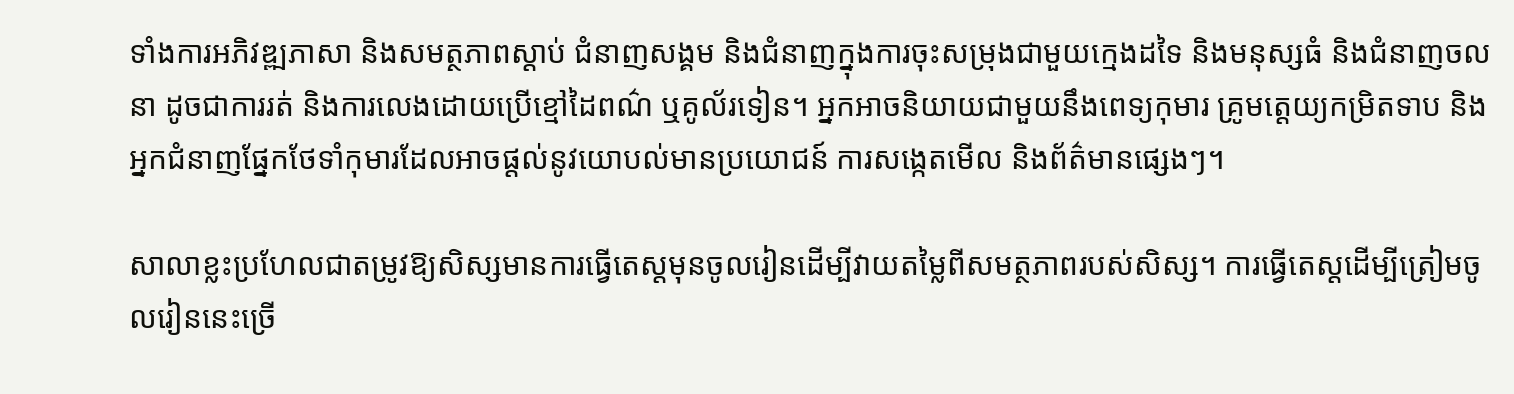ទាំងការអភិវឌ្ឍភាសា និងសមត្ថភាពស្ដាប់ ជំនាញសង្គម និងជំនាញក្នុងការចុះសម្រុងជាមួយក្មេងដទៃ និងមនុស្សធំ និងជំនាញចលនា ដូចជាការរត់ និងការលេងដោយប្រើខ្មៅដៃពណ៌ ឬគូល័រទៀន។ អ្នកអាចនិយាយជាមួយនឹងពេទ្យកុមារ គ្រូមត្តេយ្យកម្រិតទាប និងអ្នកជំនាញផ្នែកថែទាំកុមារដែលអាចផ្ដល់នូវយោបល់មានប្រយោជន៍ ការសង្កេតមើល និងព័ត៌មានផ្សេងៗ។

សាលាខ្លះប្រហែលជាតម្រូវឱ្យសិស្សមានការធ្វើតេស្តមុនចូលរៀនដើម្បីវាយតម្លៃពីសមត្ថភាពរបស់សិស្ស។ ការធ្វើតេស្ដដើម្បីត្រៀមចូលរៀននេះច្រើ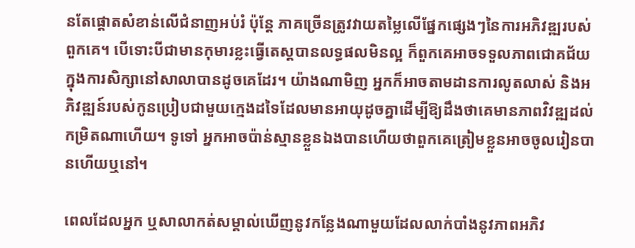នតែផ្ដោតសំខាន់លើជំនាញអប់រំ ប៉ុន្តែ ភាគច្រើនត្រូវវាយតម្លៃលើផ្នែកផ្សេងៗនៃការអភិវឌ្ឍរបស់ពួកគេ។ បើទោះបីជាមានកុមារខ្លះធ្វើតេស្តបានលទ្ធផលមិនល្អ ក៏ពួកគេអាចទទួលភាពជោគជ័យក្នុងការសិក្សានៅសាលាបានដូចគេដែរ។ យ៉ាងណាមិញ អ្នកក៏អាចតាមដានការលូតលាស់ និងអភិវឌ្ឍន៍របស់កូនប្រៀបជាមួយក្មេងដទៃដែលមានអាយុដូចគ្នាដើម្បីឱ្យដឹងថាគេមានភាពវិវឌ្ឍដល់កម្រិតណាហើយ។ ទូទៅ អ្នកអាចប៉ាន់ស្មានខ្លួនឯងបានហើយថាពួកគេត្រៀមខ្លួនអាចចូលរៀនបានហើយឬនៅ។

ពេលដែលអ្នក ឬសាលាកត់សម្គាល់ឃើញនូវកន្លែងណាមួយដែលលាក់បាំងនូវភាពអភិវ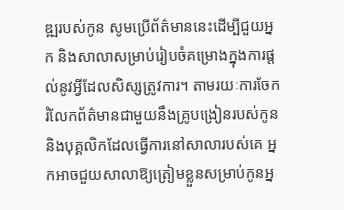ឌ្ឍរបស់កូន សូមប្រើព័ត៌មាននេះដើម្បីជួយអ្នក និងសាលាសម្រាប់រៀបចំគម្រោងក្នុងការផ្ដល់នូវអ្វីដែលសិស្សត្រូវការ។ តាមរយៈការចែករំលែកព័ត៌មានជាមួយនឹងគ្រូបង្រៀនរបស់កូន និងបុគ្គលិកដែលធ្វើការនៅសាលារបស់គេ អ្នកអាចជួយសាលាឱ្យត្រៀមខ្លួនសម្រាប់កូនអ្ន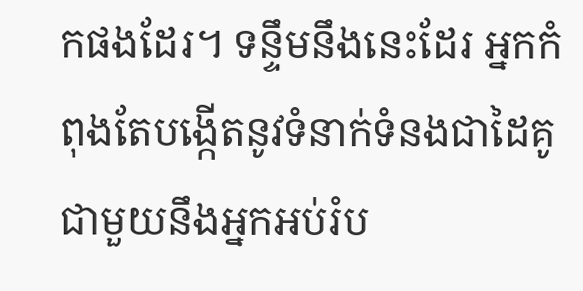កផងដែរ។ ទន្ទឹមនឹងនេះដែរ អ្នកកំពុងតែបង្កើតនូវទំនាក់ទំនងជាដៃគូជាមួយនឹងអ្នកអប់រំប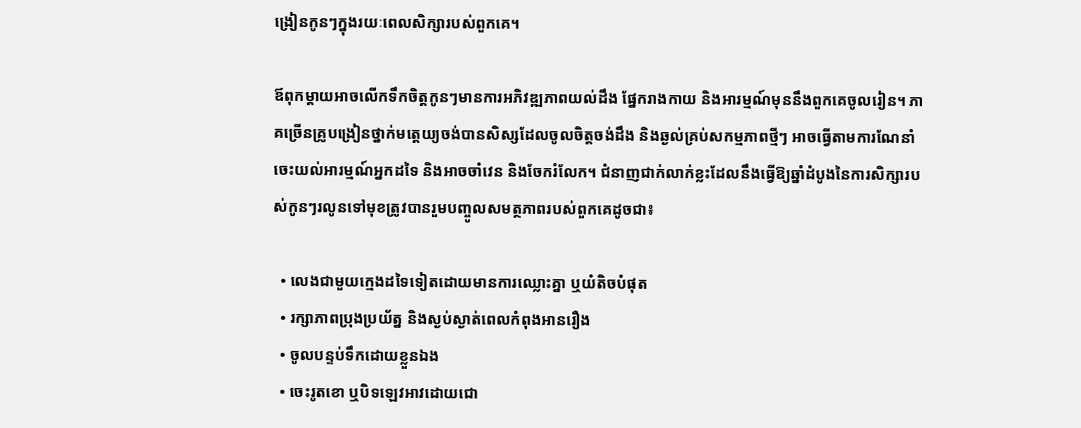ង្រៀនកូនៗក្នុងរយៈពេលសិក្សារបស់ពួកគេ។

ឪពុកម្ដាយអាចលើកទឹកចិត្តកូនៗមានការអភិវឌ្ឍភាពយល់ដឹង ផ្នែករាងកាយ និងអារម្មណ៍មុននឹងពួកគេចូលរៀន។ ភាគច្រើនគ្រូបង្រៀនថ្នាក់មត្តេយ្យចង់បានសិស្សដែលចូលចិត្តចង់ដឹង និងឆ្ងល់គ្រប់សកម្មភាពថ្មីៗ អាចធ្វើតាមការណែនាំ ចេះយល់អារម្មណ៍អ្នកដទៃ និងអាចចាំវេន និងចែករំលែក។ ជំនាញជាក់លាក់ខ្លះដែលនឹងធ្វើឱ្យឆ្នាំដំបូងនៃការសិក្សារបស់កូនៗរលូនទៅមុខត្រូវបានរួមបញ្ចូលសមត្ថភាពរបស់ពួកគេដូចជា៖

  • លេងជាមួយក្មេងដទៃទៀតដោយមានការឈ្លោះគ្នា ឬយំតិចបំផុត
  • រក្សាភាពប្រុងប្រយ័ត្ន និងស្ងប់ស្ងាត់ពេលកំពុងអានរឿង
  • ចូលបន្ទប់ទឹកដោយខ្លួនឯង
  • ចេះរូតខោ ឬបិទឡេវអាវដោយជោ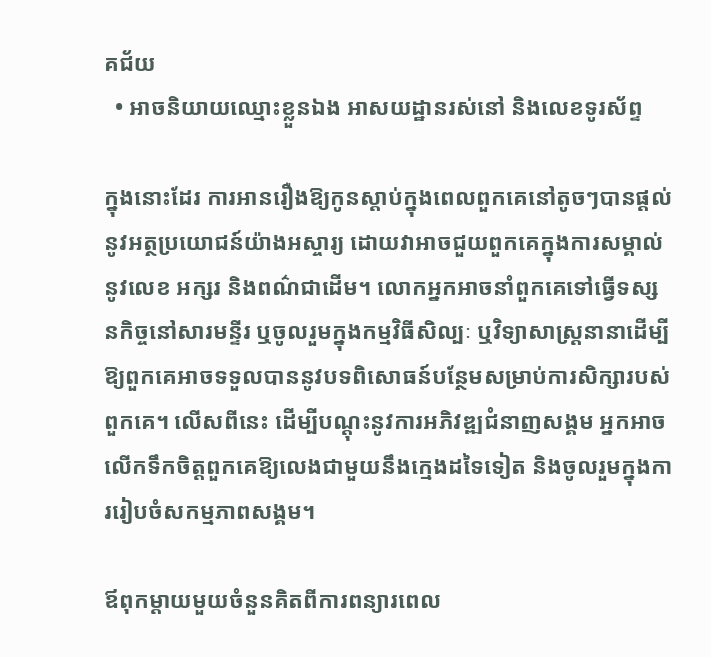គជ័យ
  • អាចនិយាយឈ្មោះខ្លួនឯង អាសយដ្ឋានរស់នៅ និងលេខទូរស័ព្ទ

ក្នុងនោះដែរ ការអានរឿងឱ្យកូនស្ដាប់ក្នុងពេលពួកគេនៅតូចៗបានផ្ដល់នូវអត្ថប្រយោជន៍យ៉ាងអស្ចារ្យ ដោយវាអាចជួយពួកគេក្នុងការសម្គាល់នូវលេខ អក្សរ និងពណ៌ជាដើម។ លោកអ្នកអាចនាំពួកគេទៅធ្វើទស្សនកិច្ចនៅសារមន្ទីរ ឬចូលរួមក្នុងកម្មវិធីសិល្បៈ ឬវិទ្យាសាស្ត្រនានាដើម្បីឱ្យពួកគេអាចទទួលបាននូវបទពិសោធន៍បន្ថែមសម្រាប់ការសិក្សារបស់ពួកគេ។ លើសពីនេះ ដើម្បីបណ្ដុះនូវការអភិវឌ្ឍជំនាញសង្គម អ្នកអាចលើកទឹកចិត្តពួកគេឱ្យលេងជាមួយនឹងក្មេងដទៃទៀត និងចូលរួមក្នុងការរៀបចំសកម្មភាពសង្គម។

ឪពុកម្ដាយមួយចំនួនគិតពីការពន្យារពេល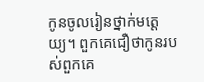កូនចូលរៀនថ្នាក់មត្តេយ្យ។ ពួកគេជឿថាកូនរបស់ពួកគេ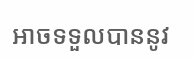អាចទទួលបាននូវ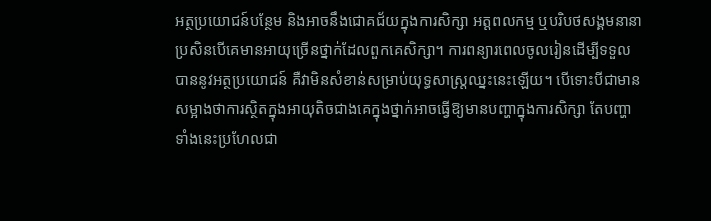អត្ថប្រយោជន៍បន្ថែម និងអាចនឹងជោគជ័យក្នុងការសិក្សា អត្តពលកម្ម ឬបរិបថសង្គមនានាប្រសិនបើគេមានអាយុច្រើនថ្នាក់ដែលពួកគេសិក្សា។ ការពន្យារពេលចូលរៀនដើម្បីទទួលបាននូវអត្ថប្រយោជន៍ គឺវាមិនសំខាន់សម្រាប់យុទ្ធសាស្ត្រឈ្នះនេះឡើយ។ បើទោះបីជាមានសម្អាងថាការស្ថិតក្នុងអាយុតិចជាងគេក្នុងថ្នាក់អាចធ្វើឱ្យមានបញ្ហាក្នុងការសិក្សា តែបញ្ហាទាំងនេះប្រហែលជា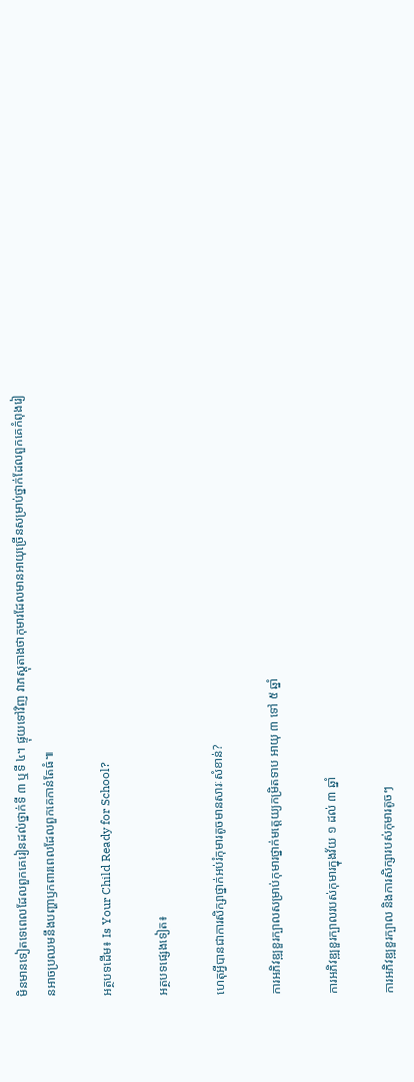មិនមានទៀតទេពេលដែលពួកគេរៀនដល់ថ្នាក់ទី ៣ ឬទី ៤។ ផ្ទុយទៅវិញ វាភស្ដុតាងថាកុមារដែលមានអាយុច្រើនសម្រាប់ថ្នាក់ដែលពួកគេកំពុងរៀនអាចប្រឈមនឹងបញ្ហាឫកពារពេលដែលពួកគេកាន់តែធំ៕

អត្ថបទដើម៖ Is Your Child Ready for School?

អត្ថបទផ្សេងទៀត៖

ហេតុអ្វីបានជាការសិក្សាថ្នាក់អប់រំកុមារតូចមានសារៈសំខាន់?

ការអភិវឌ្ឍខួរក្បាលសម្រាប់កុមារថ្នាក់មត្តេយ្យកម្រិតទាប អាយុ ៣ ទៅ ៥ ឆ្នាំ

ការអភិវឌ្ឍខួរក្បាលរបស់កុមារក្នុងវ័យ ១ ដល់ ៣ ឆ្នាំ

ការអភិវឌ្ឍខួរក្បាល និងការសិក្សារបស់កុមារតូចៗ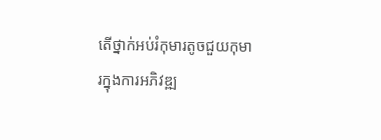តើថ្នាក់អប់រំកុមារតូចជួយកុមារក្នុងការអភិវឌ្ឍ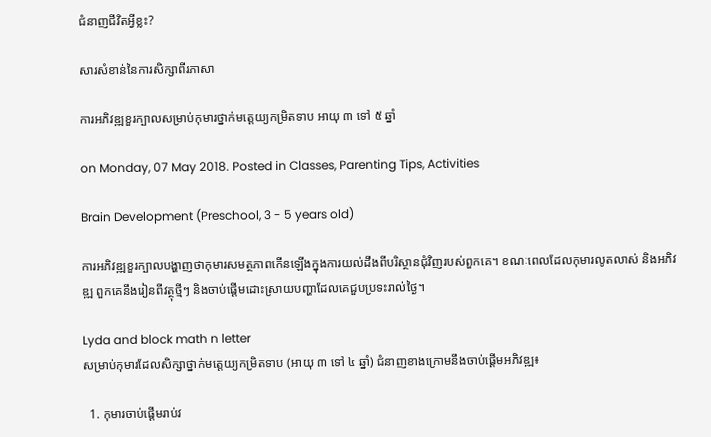ជំនាញជីវិតអ្វីខ្លះ?

សារសំខាន់នៃការសិក្សាពីរភាសា

ការអភិវឌ្ឍខួរក្បាលសម្រាប់កុមារថ្នាក់មត្តេយ្យកម្រិតទាប អាយុ ៣ ទៅ ៥ ឆ្នាំ

on Monday, 07 May 2018. Posted in Classes, Parenting Tips, Activities

Brain Development (Preschool, 3 - 5 years old)

ការអភិវឌ្ឍខួរក្បាលបង្ហាញថាកុមារសមត្ថភាពកើនឡើងក្នុងការយល់ដឹងពីបរិស្ថានជុំវិញរបស់ពួកគេ។ ខណៈពេលដែលកុមារលូតលាស់ និងអភិវឌ្ឍ ពួកគេនឹងរៀនពីវត្ថុថ្មីៗ និងចាប់ផ្ដើមដោះស្រាយបញ្ហាដែលគេជួបប្រទះរាល់ថ្ងៃ។

Lyda and block math n letter
សម្រាប់កុមារដែលសិក្សាថ្នាក់មត្តេយ្យកម្រិតទាប (អាយុ ៣ ទៅ ៤ ឆ្នាំ) ជំនាញខាងក្រោមនឹងចាប់ផ្ដើមអភិវឌ្ឍ៖

  1. កុមារចាប់ផ្ដើមរាប់វ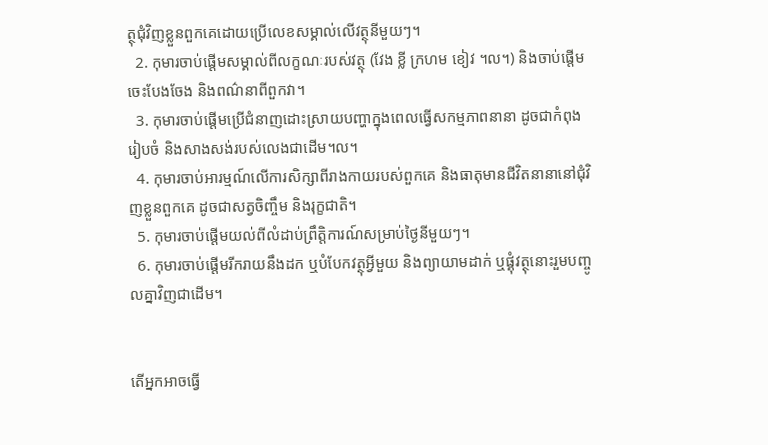ត្ថុជុំវិញខ្លួនពួកគេដោយប្រើលេខសម្គាល់លើវត្ថុនីមួយៗ។
  2. កុមារចាប់ផ្ដើមសម្គាល់ពីលក្ខណៈរបស់វត្ថុ (វែង ខ្លី ក្រហម ខៀវ ។ល។) និងចាប់ផ្ដើមចេះបែងចែង និងពណ៌នាពីពួកវា។
  3. កុមារចាប់ផ្ដើមប្រើជំនាញដោះស្រាយបញ្ហាក្នុងពេលធ្វើសកម្មភាពនានា ដូចជាកំពុងរៀបចំ និងសាងសង់របស់លេងជាដើម។ល។
  4. កុមារចាប់អារម្មណ៍លើការសិក្សាពីរាងកាយរបស់ពួកគេ និងធាតុមានជីវិតនានានៅជុំវិញខ្លួនពួកគេ ដូចជាសត្វចិញ្ចឹម និងរុក្ខជាតិ។
  5. កុមារចាប់ផ្ដើមយល់ពីលំដាប់ព្រឹត្តិការណ៍សម្រាប់ថ្ងៃនីមួយៗ។
  6. កុមារចាប់ផ្ដើមរីករាយនឹងដក ឬបំបែកវត្ថុអ្វីមួយ និងព្យាយាមដាក់ ឬផ្គុំវត្ថុនោះរួមបញ្ចូលគ្នាវិញជាដើម។


តើអ្នកអាចធ្វើ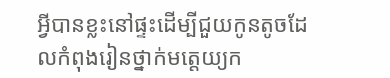អ្វីបានខ្លះនៅផ្ទះដើម្បីជួយកូនតូចដែលកំពុងរៀនថ្នាក់មត្តេយ្យក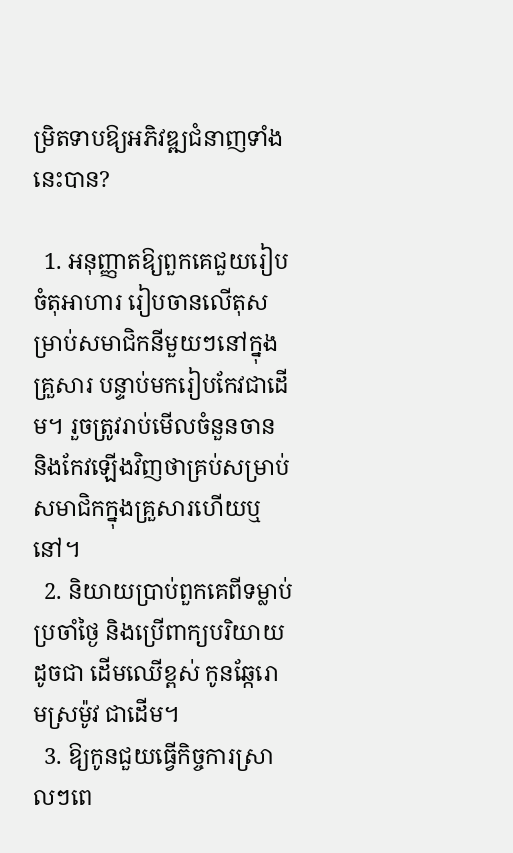ម្រិតទាបឱ្យអភិវឌ្ឍជំនាញទាំងនេះបាន?

  1. អនុញ្ញាតឱ្យពួកគេជួយរៀបចំតុអាហារ រៀបចានលើតុសម្រាប់សមាជិកនីមួយៗនៅក្នុងគ្រួសារ បន្ទាប់មករៀបកែវជាដើម។ រួចត្រូវរាប់មើលចំនួនចាន និងកែវឡើងវិញថាគ្រប់សម្រាប់សមាជិកក្នុងគ្រួសារហើយឬនៅ។
  2. និយាយប្រាប់ពួកគេពីទម្លាប់ប្រចាំថ្ងៃ និងប្រើពាក្យបរិយាយដូចជា ដើមឈើខ្ពស់ កូនឆ្កែរោមស្រម៉ូវ ជាដើម។
  3. ឱ្យកូនជួយធ្វើកិច្ចការស្រាលៗពេ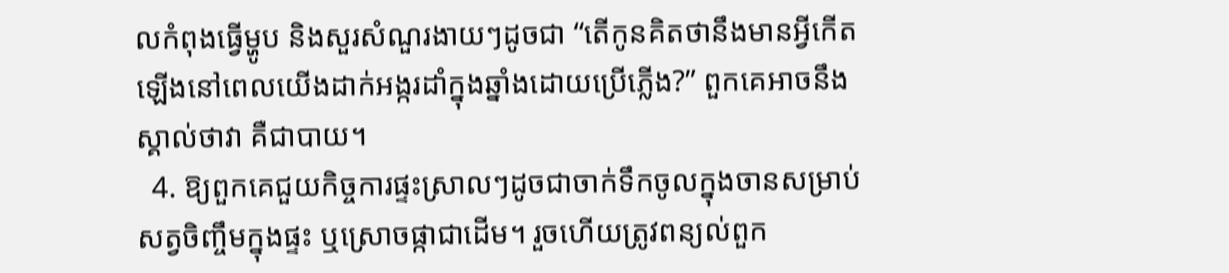លកំពុងធ្វើម្ហូប និងសួរសំណួរងាយៗដូចជា “តើកូនគិតថានឹងមានអ្វីកើតឡើងនៅពេលយើងដាក់អង្ករដាំក្នុងឆ្នាំងដោយប្រើភ្លើង?” ពួកគេអាចនឹងស្គាល់ថាវា គឺជាបាយ។
  4. ឱ្យពួកគេជួយកិច្ចការផ្ទះស្រាលៗដូចជាចាក់ទឹកចូលក្នុងចានសម្រាប់សត្វចិញ្ចឹមក្នុងផ្ទះ ឬស្រោចផ្កាជាដើម។ រួចហើយត្រូវពន្យល់ពួក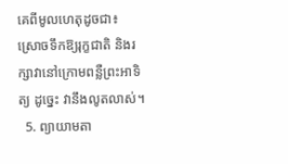គេពីមូលហេតុដូចជា៖ ស្រោចទឹកឱ្យរុក្ខជាតិ និងរក្សាវានៅក្រោមពន្លឺព្រះអាទិត្យ ដូច្នេះ វានឹងលូតលាស់។
  5. ព្យាយាមតា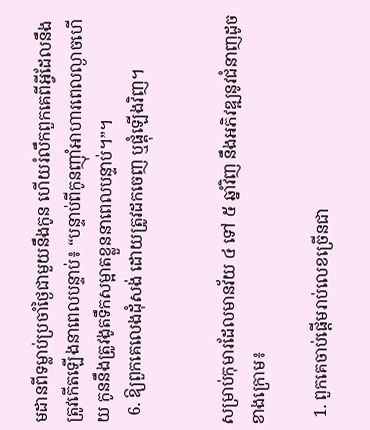មដានពីទម្លាប់ប្រចាំថ្ងៃជាមួយនឹងកូន ហើយរំលឹកពួកគេពីអ្វីដែលនឹងត្រូវកើតឡើងនាពេលបន្ទាប់៖ “បន្ទាប់ពីកូនញ៉ាំអាហារពេលល្ងាចហើយ កូននឹងត្រូវងូតទឹកសម្អាតខ្លួននាពេលបន្ទាប់។”។
  6. ឱ្យពួកគេលេងដុំសង់ ដោយត្រូវដកចេញ ឬផ្គុំឡើងវិញ។


សម្រាប់កុមារដែលមានវ័យ ៤ ទៅ ៥ ឆ្នាំវិញ នឹងអភិវឌ្ឍនូវជំនាញដូចខាងក្រោម៖

  1. ពួកគេចាប់ផ្ដើមរាប់លេខច្រើនជា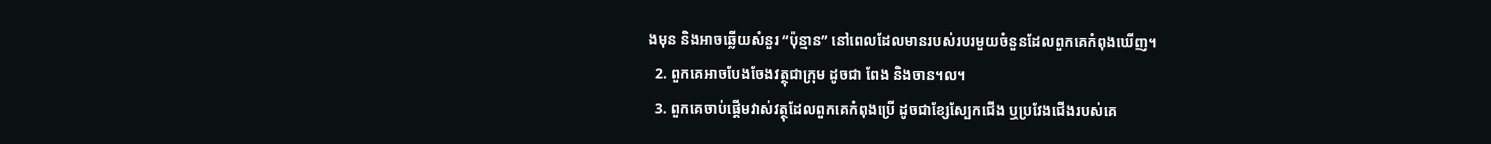ងមុន និងអាចឆ្លើយសំនួរ “ប៉ុន្មាន” នៅពេលដែលមានរបស់របរមួយចំនួនដែលពួកគេកំពុងឃើញ។
  2. ពួកគេអាចបែងចែងវត្ថុជាក្រុម ដូចជា ពែង និងចាន។ល។
  3. ពួកគេចាប់ផ្ដើមវាស់វត្ថុដែលពួកគេកំពុងប្រើ ដូចជាខ្សែស្បែកជើង ឬប្រវែងជើងរបស់គេ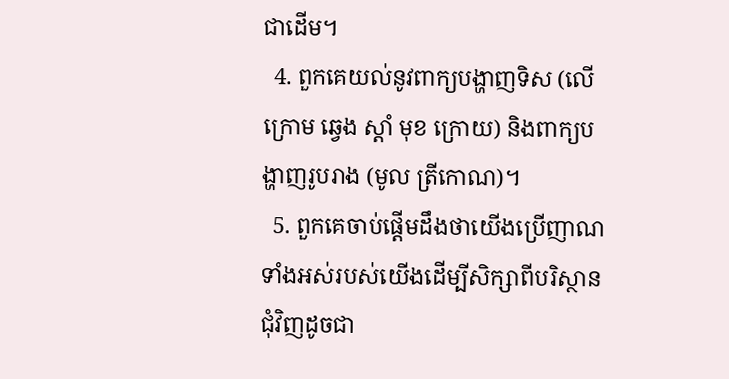ជាដើម។
  4. ពួកគេយល់នូវពាក្យបង្ហាញទិស (លើ ក្រោម ឆ្វេង ស្ដាំ មុខ ក្រោយ) និងពាក្យបង្ហាញរូបរាង (មូល ត្រីកោណ)។
  5. ពួកគេចាប់ផ្ដើមដឹងថាយើងប្រើញាណទាំងអស់របស់យើងដើម្បីសិក្សាពីបរិស្ថានជុំវិញដូចជា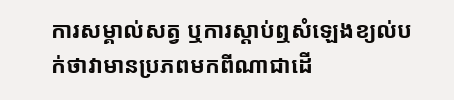ការសម្គាល់សត្វ ឬការស្ដាប់ឮសំឡេងខ្យល់បក់ថាវាមានប្រភពមកពីណាជាដើ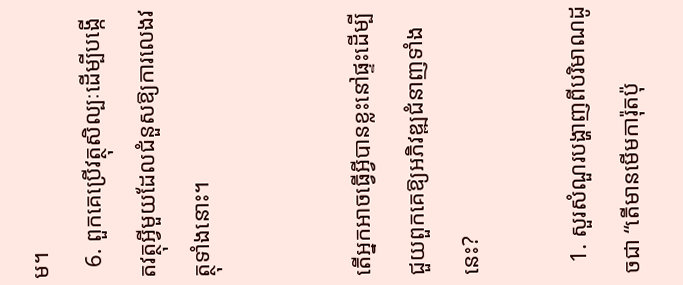ម។
  6. ពួកគេប្រើវត្ថុសិល្បៈដើម្បីបង្កើតវត្ថុអ្វីមួយដែលជំនួសឱ្យការលេងវត្ថុទាំងនោះ។


តើអ្នកអាចធ្វើអ្វីបានខ្លះនៅផ្ទះដើម្បីជួយពួកគេឱ្យអភិវឌ្ឍជំនាញទាំងនេះ?

  1. សួរសំណួរបង្ហាញពីបរិមាណដូចជា “តើមានមើមការ៉ុតប៉ុ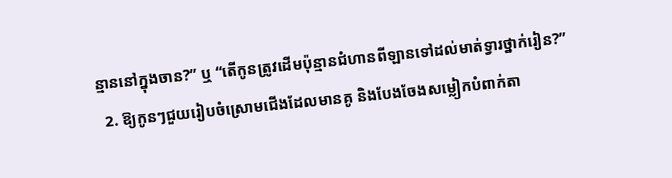ន្មាននៅក្នុងចាន?” ឬ “តើកូនត្រូវដើមប៉ុន្មានជំហានពីឡានទៅដល់មាត់ទ្វារថ្នាក់រៀន?”
  2. ឱ្យកូនៗជួយរៀបចំស្រោមជើងដែលមានគូ និងបែងចែងសម្លៀកបំពាក់តា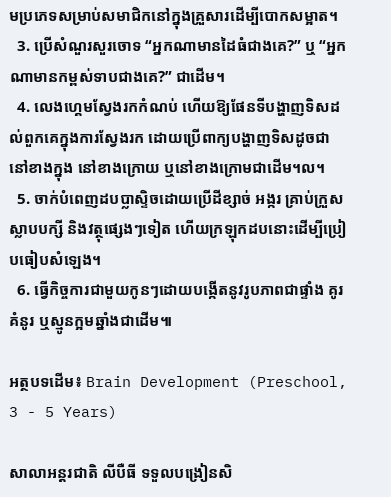មប្រភេទសម្រាប់សមាជិកនៅក្នុងគ្រួសារដើម្បីបោកសម្អាត។
  3. ប្រើសំណួរសួរចោទ “អ្នកណាមានដៃធំជាងគេ?” ឬ “អ្នកណាមានកម្ពស់ទាបជាងគេ?” ជាដើម។
  4. លេងហ្គេមស្វែងរកកំណប់ ហើយឱ្យផែនទីបង្ហាញទិសដល់ពួកគេក្នុងការស្វែងរក ដោយប្រើពាក្យបង្ហាញទិសដូចជា នៅខាងក្នុង នៅខាងក្រោយ ឬនៅខាងក្រោមជាដើម។ល។
  5. ចាក់បំពេញដបប្លាស្ទិចដោយប្រើដីខ្សាច់ អង្ករ គ្រាប់ក្រួស ស្លាបបក្សី និងវត្ថុផ្សេងៗទៀត ហើយក្រឡុកដបនោះដើម្បីប្រៀបធៀបសំឡេង។
  6. ធ្វើកិច្ចការជាមួយកូនៗដោយបង្កើតនូវរូបភាពជាផ្ទាំង គូរគំនូរ ឬស្មូនក្អមឆ្នាំងជាដើម៕

អត្ថបទដើម៖ Brain Development (Preschool, 3 - 5 Years)

សាលាអន្តរជាតិ លីបឺធី ទទួលបង្រៀនសិ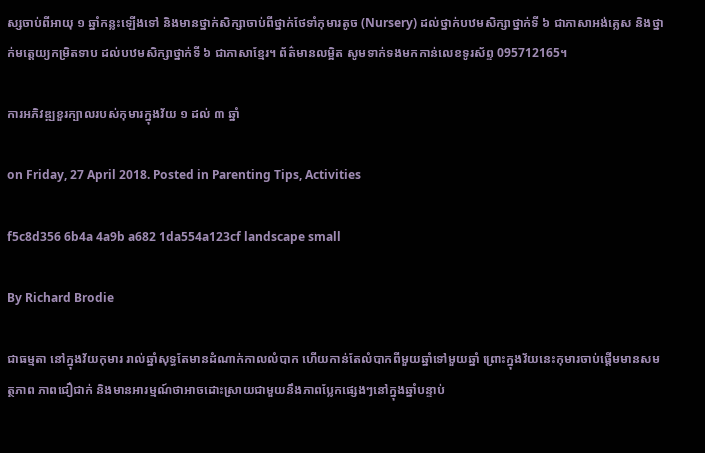ស្សចាប់ពីអាយុ ១ ឆ្នាំកន្លះឡើងទៅ និងមានថ្នាក់សិក្សាចាប់ពីថ្នាក់ថែទាំកុមារតូច (Nursery) ដល់ថ្នាក់បឋមសិក្សាថ្នាក់ទី ៦ ជាភាសាអង់គ្លេស និងថ្នាក់មត្តេយ្យកម្រិតទាប ដល់បឋមសិក្សាថ្នាក់ទី ៦ ជាភាសាខ្មែរ។ ព័ត៌មានលម្អិត សូមទាក់ទងមកកាន់លេខទូរស័ព្ទ 095712165។

ការអភិវឌ្ឍខួរក្បាលរបស់កុមារក្នុងវ័យ ១ ដល់ ៣ ឆ្នាំ

on Friday, 27 April 2018. Posted in Parenting Tips, Activities

f5c8d356 6b4a 4a9b a682 1da554a123cf landscape small

By Richard Brodie

ជាធម្មតា នៅក្នុងវ័យកុមារ រាល់ឆ្នាំសុទ្ធតែមានដំណាក់កាលលំបាក ហើយកាន់តែលំបាកពីមួយឆ្នាំទៅមួយឆ្នាំ ព្រោះក្នុងវ័យនេះកុមារចាប់ផ្ដើមមានសមត្ថភាព ភាពជឿជាក់ និងមានអារម្មណ៍ថាអាចដោះស្រាយជាមួយនឹងភាពប្លែកផ្សេងៗនៅក្នុងឆ្នាំបន្ទាប់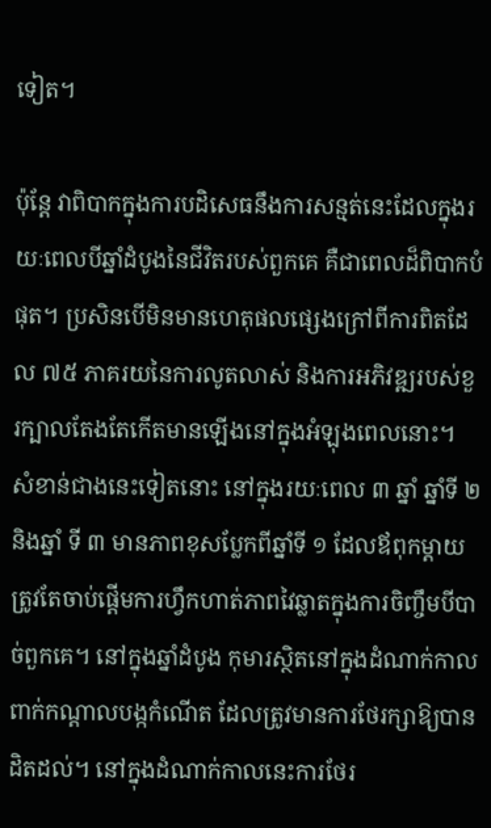ទៀត។

ប៉ុន្តែ វាពិបាកក្នុងការបដិសេធនឹងការសន្មត់នេះដែលក្នុងរយៈពេលបីឆ្នាំដំបូងនៃជីវិតរបស់ពួកគេ គឺជាពេលដ៏ពិបាកបំផុត។ ប្រសិនបើមិនមានហេតុផលផ្សេងក្រៅពីការពិតដែល ៧៥ ភាគរយនៃការលូតលាស់ និងការអភិវឌ្ឍរបស់ខួរក្បាលតែងតែកើតមានឡើងនៅក្នុងអំឡុងពេលនោះ។ សំខាន់ជាងនេះទៀតនោះ នៅក្នុងរយៈពេល ៣ ឆ្នាំ ឆ្នាំទី ២ និងឆ្នាំ ទី ៣ មានភាពខុសប្លែកពីឆ្នាំទី ១ ដែលឪពុកម្ដាយត្រូវតែចាប់ផ្ដើមការហ្វឹកហាត់ភាពវៃឆ្លាតក្នុងការចិញ្ចឹមបីបាច់ពួកគេ។ នៅក្នុងឆ្នាំដំបូង កុមារស្ថិតនៅក្នុងដំណាក់កាលពាក់កណ្ដាលបង្កកំណើត ដែលត្រូវមានការថែរក្សាឱ្យបានដិតដល់។ នៅក្នុងដំណាក់កាលនេះការថែរ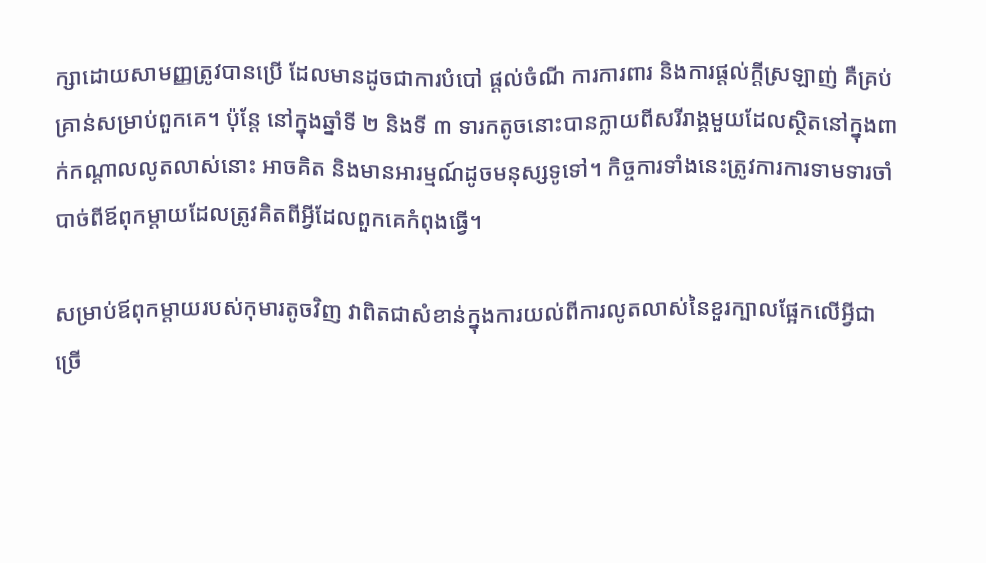ក្សាដោយសាមញ្ញត្រូវបានប្រើ ដែលមានដូចជាការបំបៅ ផ្ដល់ចំណី ការការពារ និងការផ្ដល់ក្ដីស្រឡាញ់ គឺគ្រប់គ្រាន់សម្រាប់ពួកគេ។ ប៉ុន្តែ នៅក្នុងឆ្នាំទី ២ និងទី ៣ ទារកតូចនោះបានក្លាយពីសរីរាង្គមួយដែលស្ថិតនៅក្នុងពាក់កណ្ដាលលូតលាស់នោះ អាចគិត និងមានអារម្មណ៍ដូចមនុស្សទូទៅ។ កិច្ចការទាំងនេះត្រូវការការទាមទារចាំបាច់ពីឪពុកម្ដាយដែលត្រូវគិតពីអ្វីដែលពួកគេកំពុងធ្វើ។

សម្រាប់ឪពុកម្ដាយរបស់កុមារតូចវិញ វាពិតជាសំខាន់ក្នុងការយល់ពីការលូតលាស់នៃខួរក្បាលផ្អែកលើអ្វីជាច្រើ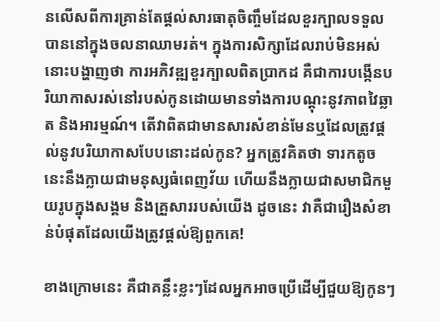នលើសពីការគ្រាន់តែផ្ដល់សារធាតុចិញ្ចឹមដែលខួរក្បាលទទួលបាននៅក្នុងចលនាឈាមរត់។ ក្នុងការសិក្សាដែលរាប់មិនអស់នោះបង្ហាញថា ការអភិវឌ្ឍខួរក្បាលពិតប្រាកដ គឺជាការបង្កើនបរិយាកាសរស់នៅរបស់កូនដោយមានទាំងការបណ្ដុះនូវភាពវៃឆ្លាត និងអារម្មណ៍។ តើវាពិតជាមានសារសំខាន់មែនឬដែលត្រូវផ្ដល់នូវបរិយាកាសបែបនោះដល់កូន? អ្នកត្រូវគិតថា ទារកតូចនេះនឹងក្លាយជាមនុស្សធំពេញវ័យ ហើយនឹងក្លាយជាសមាជិកមួយរូបក្នុងសង្គម និងគ្រួសាររបស់យើង ដូចនេះ វាគឺជារឿងសំខាន់បំផុតដែលយើងត្រូវផ្ដល់ឱ្យពួកគេ!

ខាងក្រោមនេះ គឺជាគន្លឹះខ្លះៗដែលអ្នកអាចប្រើដើម្បីជួយឱ្យកូនៗ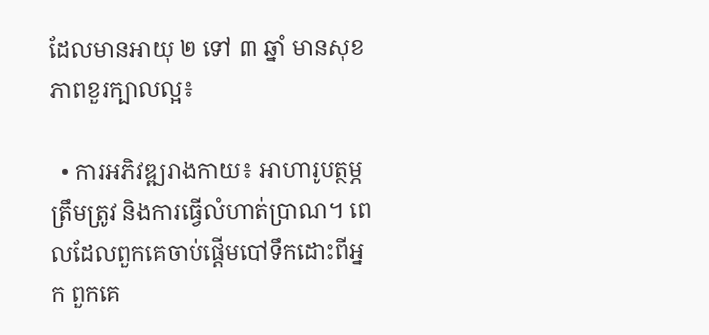ដែលមានអាយុ ២ ទៅ ៣ ឆ្នាំ មានសុខភាពខួរក្បាលល្អ៖

  • ការអភិវឌ្ឍរាងកាយ៖ អាហារូបត្ថម្ភត្រឹមត្រូវ និងការធ្វើលំហាត់ប្រាណ។ ពេលដែលពួកគេចាប់ផ្ដើមបៅទឹកដោះពីអ្នក ពួកគេ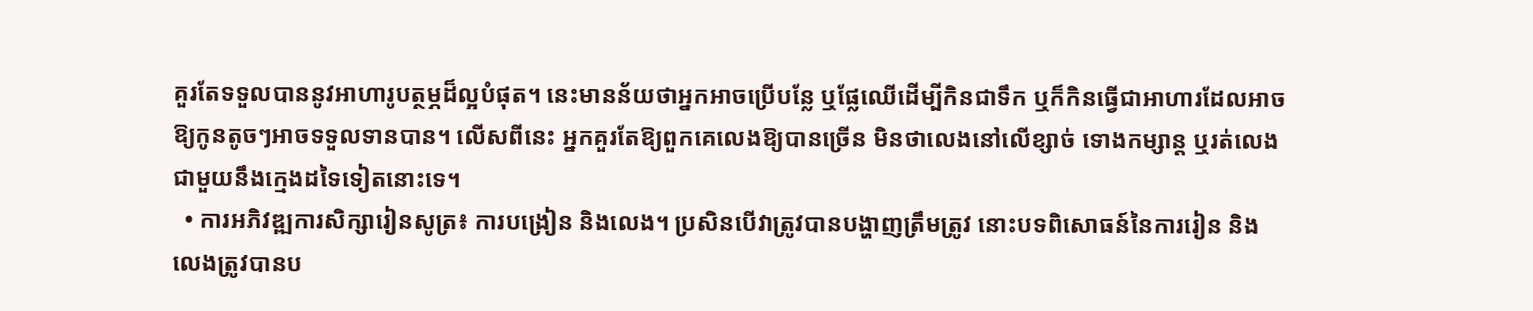គួរតែទទួលបាននូវអាហារូបត្ថម្ភដ៏ល្អបំផុត។ នេះមានន័យថាអ្នកអាចប្រើបន្លែ ឬផ្លែឈើដើម្បីកិនជាទឹក ឬក៏កិនធ្វើជាអាហារដែលអាចឱ្យកូនតូចៗអាចទទួលទានបាន។ លើសពីនេះ អ្នកគួរតែឱ្យពួកគេលេងឱ្យបានច្រើន មិនថាលេងនៅលើខ្សាច់ ទោងកម្សាន្ត ឬរត់លេងជាមួយនឹងក្មេងដទៃទៀតនោះទេ។
  • ការអភិវឌ្ឍការសិក្សារៀនសូត្រ៖ ការបង្រៀន និងលេង។ ប្រសិនបើវាត្រូវបានបង្ហាញត្រឹមត្រូវ នោះបទពិសោធន៍នៃការរៀន និងលេងត្រូវបានប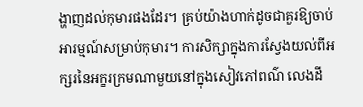ង្ហាញដល់កុមារផងដែរ។ គ្រប់យ៉ាងហាក់ដូចជាគួរឱ្យចាប់អារម្មណ៍សម្រាប់កុមារ។ ការសិក្សាក្នុងការស្វែងយល់ពីអក្សរនៃអក្ខរក្រមណាមួយនៅក្នុងសៀវភៅពណ៌ លេងដី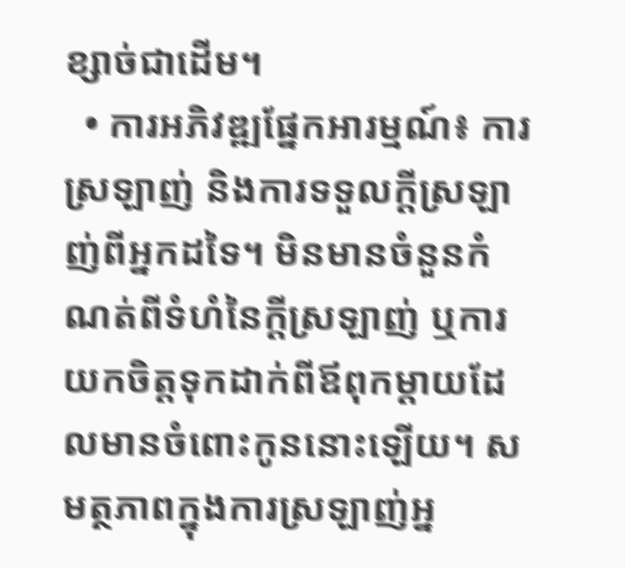ខ្សាច់ជាដើម។
  • ការអភិវឌ្ឍផ្នែកអារម្មណ៍៖ ការស្រឡាញ់ និងការទទួលក្ដីស្រឡាញ់ពីអ្នកដទៃ។ មិនមានចំនួនកំណត់ពីទំហំនៃក្ដីស្រឡាញ់ ឬការយកចិត្តទុកដាក់ពីឪពុកម្ដាយដែលមានចំពោះកូននោះឡើយ។ សមត្ថភាពក្នុងការស្រឡាញ់អ្ន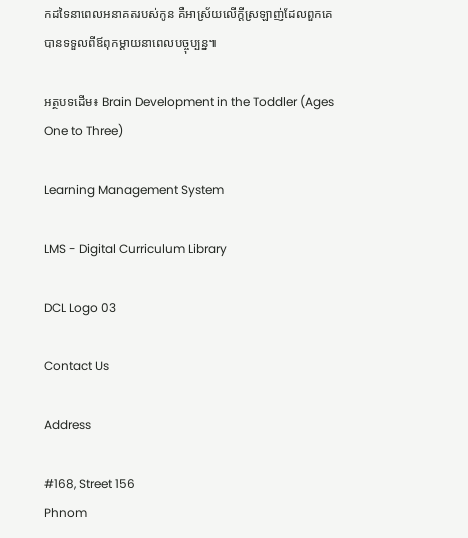កដទៃនាពេលអនាគតរបស់កូន គឺអាស្រ័យលើក្ដីស្រឡាញ់ដែលពួកគេបានទទួលពីឪពុកម្ដាយនាពេលបច្ចុប្បន្ន៕

អត្ថបទដើម៖ Brain Development in the Toddler (Ages One to Three)

Learning Management System

LMS - Digital Curriculum Library

DCL Logo 03

Contact Us

Address

#168, Street 156
Phnom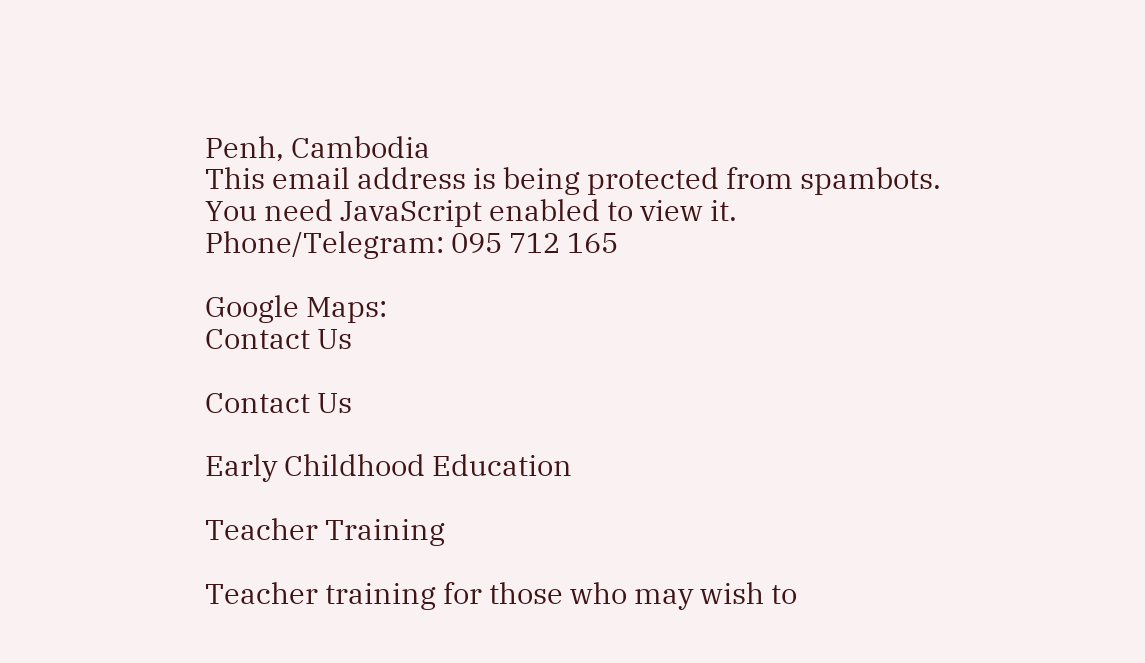Penh, Cambodia
This email address is being protected from spambots. You need JavaScript enabled to view it.
Phone/Telegram: 095 712 165

Google Maps:
Contact Us

Contact Us

Early Childhood Education

Teacher Training

Teacher training for those who may wish to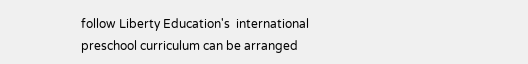follow Liberty Education's  international preschool curriculum can be arranged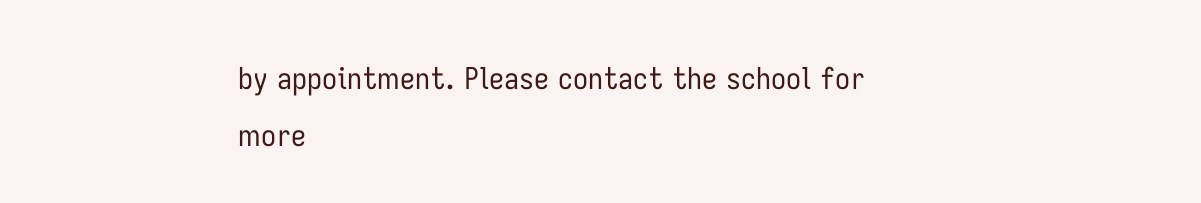by appointment. Please contact the school for more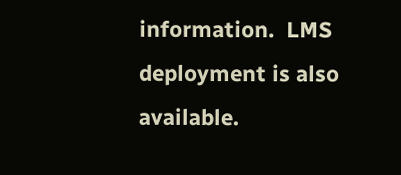information.  LMS deployment is also available.